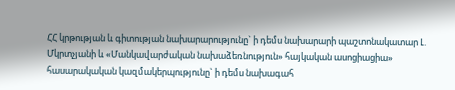ՀՀ կրթության և գիտության նախարարությունը` ի դեմս նախարարի պաշտոնակատար Լ. Մկրտչյանի և «Մանկավարժական նախաձեռնություն» հայկական ասոցիացիա» հասարակական կազմակերպությունը` ի դեմս նախագահ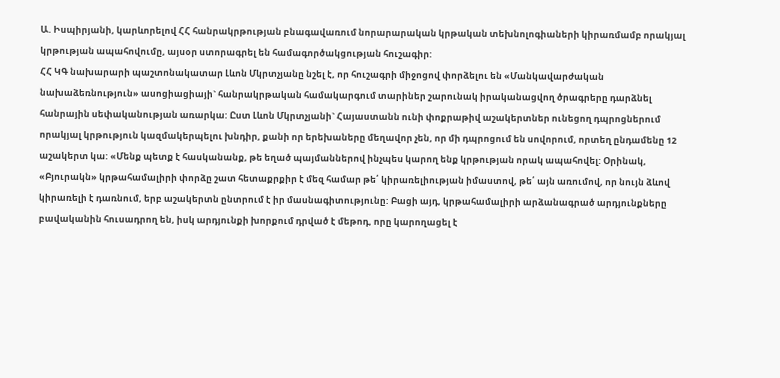Ա. Իսպիրյանի, կարևորելով ՀՀ հանրակրթության բնագավառում նորարարական կրթական տեխնոլոգիաների կիրառմամբ որակյալ կրթության ապահովումը, այսօր ստորագրել են համագործակցության հուշագիր:
ՀՀ ԿԳ նախարարի պաշտոնակատար Լևոն Մկրտչյանը նշել է, որ հուշագրի միջոցով փորձելու են «Մանկավարժական նախաձեռնություն» ասոցիացիայի` հանրակրթական համակարգում տարիներ շարունակ իրականացվող ծրագրերը դարձնել հանրային սեփականության առարկա: Ըստ Լևոն Մկրտչյանի` Հայաստանն ունի փոքրաթիվ աշակերտներ ունեցող դպրոցներում որակյալ կրթություն կազմակերպելու խնդիր, քանի որ երեխաները մեղավոր չեն, որ մի դպրոցում են սովորում, որտեղ ընդամենը 12 աշակերտ կա: «Մենք պետք է հասկանանք, թե եղած պայմաններով ինչպես կարող ենք կրթության որակ ապահովել: Օրինակ, «Բյուրակն» կրթահամալիրի փորձը շատ հետաքրքիր է մեզ համար թե՛ կիրառելիության իմաստով, թե՛ այն առումով, որ նույն ձևով կիրառելի է դառնում, երբ աշակերտն ընտրում է իր մասնագիտությունը: Բացի այդ, կրթահամալիրի արձանագրած արդյունքները բավականին հուսադրող են, իսկ արդյունքի խորքում դրված է մեթոդ, որը կարողացել է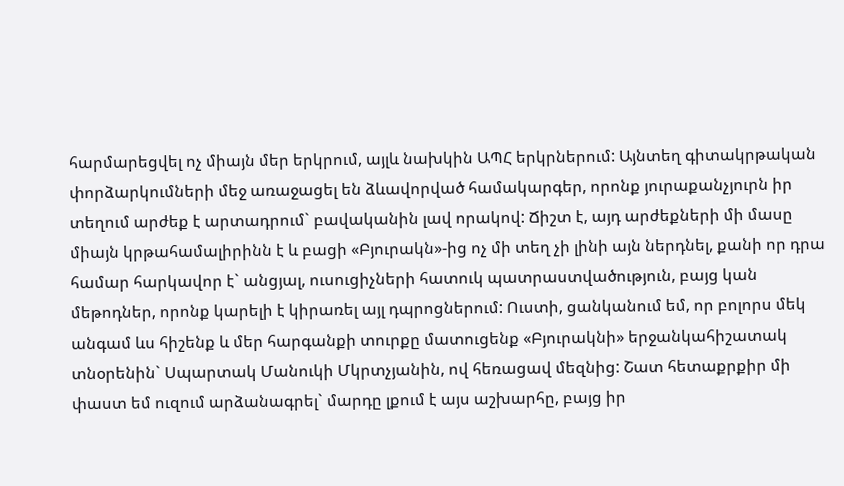հարմարեցվել ոչ միայն մեր երկրում, այլև նախկին ԱՊՀ երկրներում: Այնտեղ գիտակրթական փորձարկումների մեջ առաջացել են ձևավորված համակարգեր, որոնք յուրաքանչյուրն իր տեղում արժեք է արտադրում` բավականին լավ որակով: Ճիշտ է, այդ արժեքների մի մասը միայն կրթահամալիրինն է և բացի «Բյուրակն»-ից ոչ մի տեղ չի լինի այն ներդնել, քանի որ դրա համար հարկավոր է` անցյալ, ուսուցիչների հատուկ պատրաստվածություն, բայց կան մեթոդներ, որոնք կարելի է կիրառել այլ դպրոցներում: Ուստի, ցանկանում եմ, որ բոլորս մեկ անգամ ևս հիշենք և մեր հարգանքի տուրքը մատուցենք «Բյուրակնի» երջանկահիշատակ տնօրենին` Սպարտակ Մանուկի Մկրտչյանին, ով հեռացավ մեզնից: Շատ հետաքրքիր մի փաստ եմ ուզում արձանագրել` մարդը լքում է այս աշխարհը, բայց իր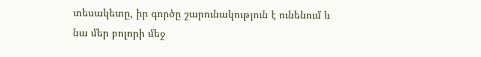տեսակետը, իր գործը շարունակություն է ունենում և նա մեր բոլորի մեջ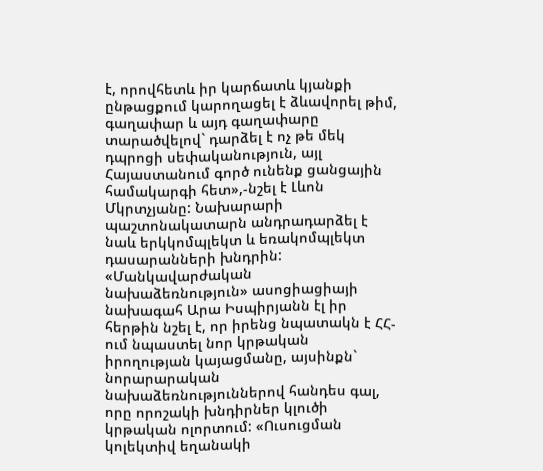է, որովհետև իր կարճատև կյանքի ընթացքում կարողացել է ձևավորել թիմ, գաղափար և այդ գաղափարը տարածվելով` դարձել է ոչ թե մեկ դպրոցի սեփականություն, այլ Հայաստանում գործ ունենք ցանցային համակարգի հետ»,-նշել է Լևոն Մկրտչյանը: Նախարարի պաշտոնակատարն անդրադարձել է նաև երկկոմպլեկտ և եռակոմպլեկտ դասարանների խնդրին:
«Մանկավարժական նախաձեռնություն» ասոցիացիայի նախագահ Արա Իսպիրյանն էլ իր հերթին նշել է, որ իրենց նպատակն է ՀՀ-ում նպաստել նոր կրթական իրողության կայացմանը, այսինքն` նորարարական նախաձեռնություններով հանդես գալ, որը որոշակի խնդիրներ կլուծի կրթական ոլորտում: «Ուսուցման կոլեկտիվ եղանակի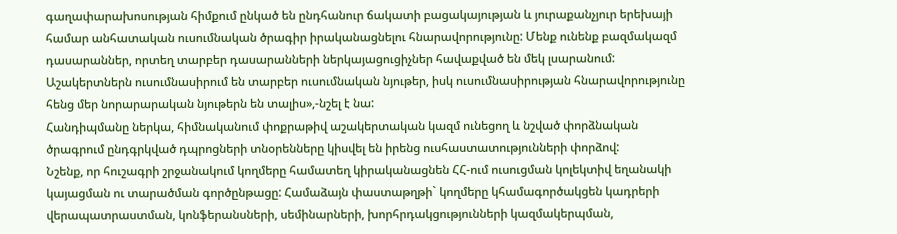գաղափարախոսության հիմքում ընկած են ընդհանուր ճակատի բացակայության և յուրաքանչյուր երեխայի համար անհատական ուսումնական ծրագիր իրականացնելու հնարավորությունը: Մենք ունենք բազմակազմ դասարաններ, որտեղ տարբեր դասարանների ներկայացուցիչներ հավաքված են մեկ լսարանում: Աշակերտներն ուսումնասիրում են տարբեր ուսումնական նյութեր, իսկ ուսումնասիրության հնարավորությունը հենց մեր նորարարական նյութերն են տալիս»,-նշել է նա:
Հանդիպմանը ներկա, հիմնականում փոքրաթիվ աշակերտական կազմ ունեցող և նշված փորձնական ծրագրում ընդգրկված դպրոցների տնօրենները կիսվել են իրենց ուսհաստատությունների փորձով:
Նշենք, որ հուշագրի շրջանակում կողմերը համատեղ կիրականացնեն ՀՀ-ում ուսուցման կոլեկտիվ եղանակի կայացման ու տարածման գործընթացը: Համաձայն փաստաթղթի` կողմերը կհամագործակցեն կադրերի վերապատրաստման, կոնֆերանսների, սեմինարների, խորհրդակցությունների կազմակերպման,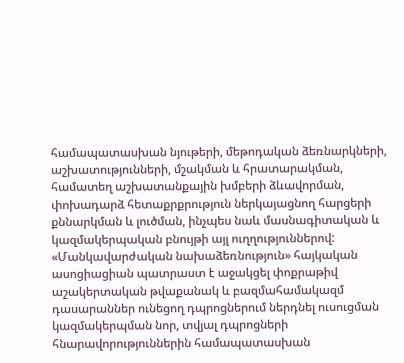համապատասխան նյութերի, մեթոդական ձեռնարկների, աշխատությունների, մշակման և հրատարակման, համատեղ աշխատանքային խմբերի ձևավորման, փոխադարձ հետաքրքրություն ներկայացնող հարցերի քննարկման և լուծման, ինչպես նաև մասնագիտական և կազմակերպական բնույթի այլ ուղղություններով:
«Մանկավարժական նախաձեռնություն» հայկական ասոցիացիան պատրաստ է աջակցել փոքրաթիվ աշակերտական թվաքանակ և բազմահամակազմ դասարաններ ունեցող դպրոցներում ներդնել ուսուցման կազմակերպման նոր, տվյալ դպրոցների հնարավորություններին համապատասխան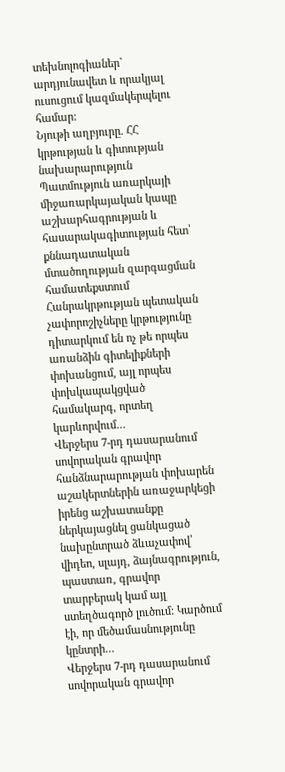տեխնոլոգիաներ` արդյունավետ և որակյալ ուսուցում կազմակերպելու համար:
Նյութի աղբյուրը. ՀՀ կրթության և գիտության նախարարություն
Պատմություն առարկայի միջառարկայական կապը աշխարհագրության և հասարակագիտության հետ՝ քննադատական մտածողության զարգացման համատեքստում Հանրակրթության պետական չափորոշիչները կրթությունը դիտարկում են ոչ թե որպես առանձին գիտելիքների փոխանցում, այլ որպես փոխկապակցված համակարգ, որտեղ կարևորվում…
Վերջերս 7-րդ դասարանում սովորական գրավոր հանձնարարության փոխարեն աշակերտներին առաջարկեցի իրենց աշխատանքը ներկայացնել ցանկացած նախընտրած ձևաչափով՝ վիդեո, սլայդ, ձայնագրություն, պաստառ, գրավոր տարբերակ կամ այլ ստեղծագործ լուծում: Կարծում էի, որ մեծամասնությունը կընտրի…
Վերջերս 7-րդ դասարանում սովորական գրավոր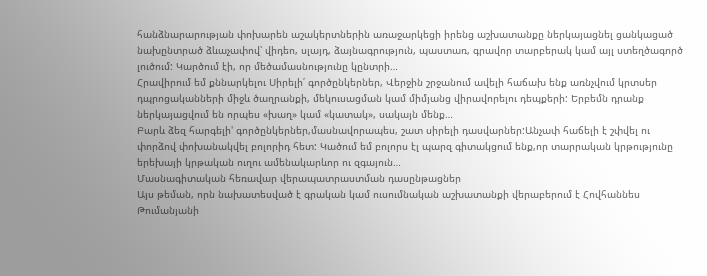հանձնարարության փոխարեն աշակերտներին առաջարկեցի իրենց աշխատանքը ներկայացնել ցանկացած նախընտրած ձևաչափով՝ վիդեո, սլայդ, ձայնագրություն, պաստառ, գրավոր տարբերակ կամ այլ ստեղծագործ լուծում: Կարծում էի, որ մեծամասնությունը կընտրի…
Հրավիրում եմ քննարկելու Սիրելի՛ գործընկերներ, Վերջին շրջանում ավելի հաճախ ենք առնչվում կրտսեր դպրոցականների միջև ծաղրանքի, մեկուսացման կամ միմյանց վիրավորելու դեպքերի: Երբեմն դրանք ներկայացվում են որպես «խաղ» կամ «կատակ», սակայն մենք…
Բարև ձեզ հարգելի' գործընկերներ,մասնավորապես, շատ սիրելի դասվարներ:Անչափ հաճելի է շփվել ու փորձով փոխանակվել բոլորիդ հետ: Կածում եմ բոլորս էլ պարզ գիտակցում ենք,որ տարրական կրթությունը երեխայի կրթական ուղու ամենակարևոր ու զգայուն…
Մասնագիտական հեռավար վերապատրաստման դասընթացներ
Այս թեման, որն նախատեսված է գրական կամ ուսումնական աշխատանքի վերաբերում է Հովհաննես Թումանյանի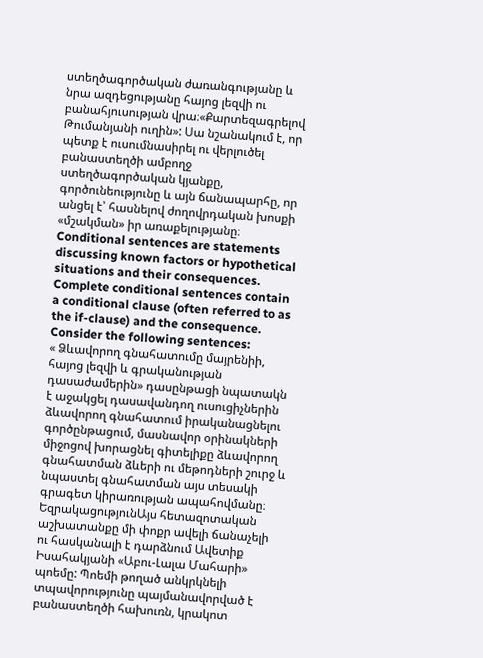ստեղծագործական ժառանգությանը և նրա ազդեցությանը հայոց լեզվի ու բանահյուսության վրա։«Քարտեզագրելով Թումանյանի ուղին»: Սա նշանակում է, որ պետք է ուսումնասիրել ու վերլուծել բանաստեղծի ամբողջ ստեղծագործական կյանքը, գործունեությունը և այն ճանապարհը, որ անցել է՝ հասնելով ժողովրդական խոսքի «մշակման» իր առաքելությանը։
Conditional sentences are statements discussing known factors or hypothetical situations and their consequences. Complete conditional sentences contain a conditional clause (often referred to as the if-clause) and the consequence. Consider the following sentences:
« Ձևավորող գնահատումը մայրենիի, հայոց լեզվի և գրականության դասաժամերին» դասընթացի նպատակն է աջակցել դասավանդող ուսուցիչներին ձևավորող գնահատում իրականացնելու գործընթացում, մասնավոր օրինակների միջոցով խորացնել գիտելիքը ձևավորող գնահատման ձևերի ու մեթոդների շուրջ և նպաստել գնահատման այս տեսակի գրագետ կիրառության ապահովմանը։
ԵզրակացությունԱյս հետազոտական աշխատանքը մի փոքր ավելի ճանաչելի ու հասկանալի է դարձնում Ավետիք Իսահակյանի «Աբու-Լալա Մահարի» պոեմը: Պոեմի թողած անկրկնելի տպավորությունը պայմանավորված է բանաստեղծի հախուռն, կրակոտ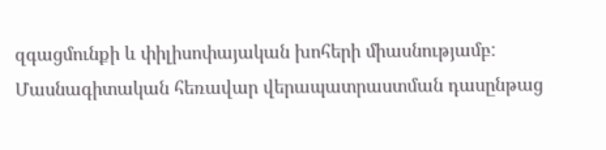զգացմունքի և փիլիսոփայական խոհերի միասնությամբ:
Մասնագիտական հեռավար վերապատրաստման դասընթաց